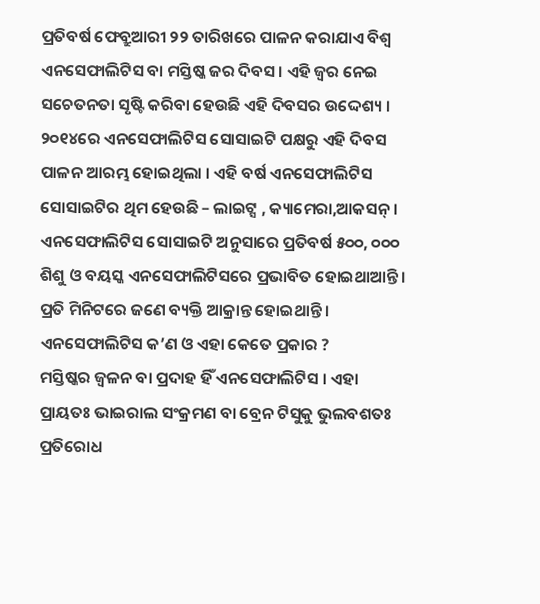ପ୍ରତିବର୍ଷ ଫେବ୍ରୁଆରୀ ୨୨ ତାରିଖରେ ପାଳନ କରାଯାଏ ବିଶ୍ବ ଏନସେଫାଲିଟିସ ବା ମସ୍ତିଷ୍କ ଜର ଦିବସ । ଏହି ଜ୍ବର ନେଇ ସଚେତନତା ସୃଷ୍ଟି କରିବା ହେଉଛି ଏହି ଦିବସର ଉଦ୍ଦେଶ୍ୟ । ୨୦୧୪ରେ ଏନସେଫାଲିଟିସ ସୋସାଇଟି ପକ୍ଷରୁ ଏହି ଦିବସ ପାଳନ ଆରମ୍ଭ ହୋଇଥିଲା । ଏହି ବର୍ଷ ଏନସେଫାଲିଟିସ ସୋସାଇଟିର ଥିମ ହେଉଛି – ଲାଇଟ୍ସ , କ୍ୟାମେରା,ଆକସନ୍ । ଏନସେଫାଲିଟିସ ସୋସାଇଟି ଅନୁସାରେ ପ୍ରତିବର୍ଷ ୫୦୦, ୦୦୦ ଶିଶୁ ଓ ବୟସ୍କ ଏନସେଫାଲିଟିସରେ ପ୍ରଭାବିତ ହୋଇଥାଆନ୍ତି । ପ୍ରତି ମିନିଟରେ ଜଣେ ବ୍ୟକ୍ତି ଆକ୍ରାନ୍ତ ହୋଇଥାନ୍ତି ।
ଏନସେଫାଲିଟିସ କ’ଣ ଓ ଏହା କେତେ ପ୍ରକାର ?
ମସ୍ତିଷ୍କର ଜ୍ବଳନ ବା ପ୍ରଦାହ ହିଁ ଏନସେଫାଲିଟିସ । ଏହା ପ୍ରାୟତଃ ଭାଇରାଲ ସଂକ୍ରମଣ ବା ବ୍ରେନ ଟିସୁକୁ ଭୁଲବଶତଃ ପ୍ରତିରୋଧ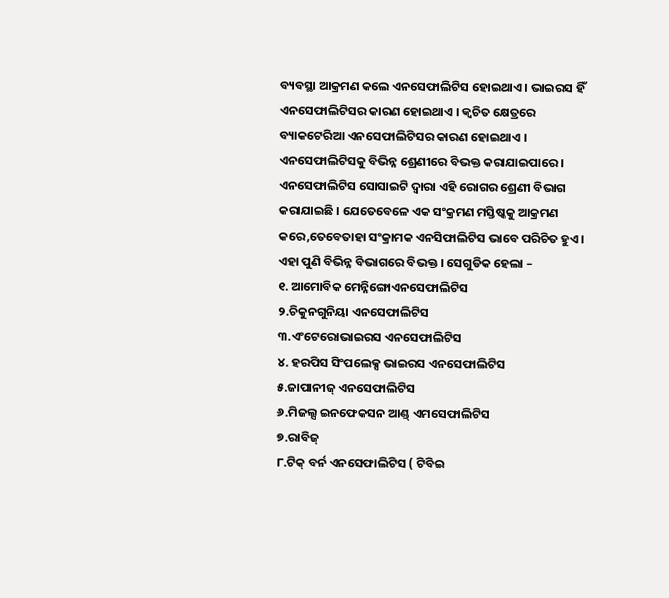ବ୍ୟବସ୍ଥା ଆକ୍ରମଣ କଲେ ଏନସେଫାଲିଟିସ ହୋଇଥାଏ । ଭାଇରସ ହିଁ ଏନସେଫାଲିଟିସର କାରଣ ହୋଇଥାଏ । କ୍ବଚିତ କ୍ଷେତ୍ରରେ ବ୍ୟାକଟେରିଆ ଏନସେଫାଲିଟିସର କାରଣ ହୋଇଥାଏ ।
ଏନସେଫାଲିଟିସକୁ ବିଭିନ୍ନ ଶ୍ରେଣୀରେ ବିଭକ୍ତ କରାଯାଇପାରେ । ଏନସେଫାଲିଟିସ ସୋସାଇଟି ଦ୍ବାରା ଏହି ରୋଗର ଶ୍ରେଣୀ ବିଭାଗ କରାଯାଇଛି । ଯେତେବେଳେ ଏକ ସଂକ୍ରମଣ ମସ୍ତିଷ୍କକୁ ଆକ୍ରମଣ କରେ,ତେବେତାହା ସଂକ୍ରାମକ ଏନସିଫାଲିଟିସ ଭାବେ ପରିଚିତ ହୁଏ ।
ଏହା ପୁଣି ବିଭିନ୍ନ ବିଭାଗରେ ବିଭକ୍ତ । ସେଗୁଡିକ ହେଲା –
୧. ଆମୋବିକ ମେନ୍ନିଙ୍ଗୋଏନସେଫାଲିଟିସ
୨.ଚିକୁନଗୁନିୟା ଏନସେଫାଲିଟିସ
୩.ଏଂଟେରୋଭାଇରସ ଏନସେଫାଲିଟିସ
୪. ହରପିସ ସିଂପଲେକ୍ସ ଭାଇରସ ଏନସେଫାଲିଟିସ
୫.ଜାପାନୀଜ୍ ଏନସେଫାଲିଟିସ
୬.ମିଜଲ୍ସ ଇନଫେକସନ ଆଣ୍ଡ୍ ଏମସେଫାଲିଟିସ
୭.ରାବିଜ୍
୮.ଟିକ୍ ବର୍ନ ଏନସେଫାଲିଟିସ ( ଟିବିଇ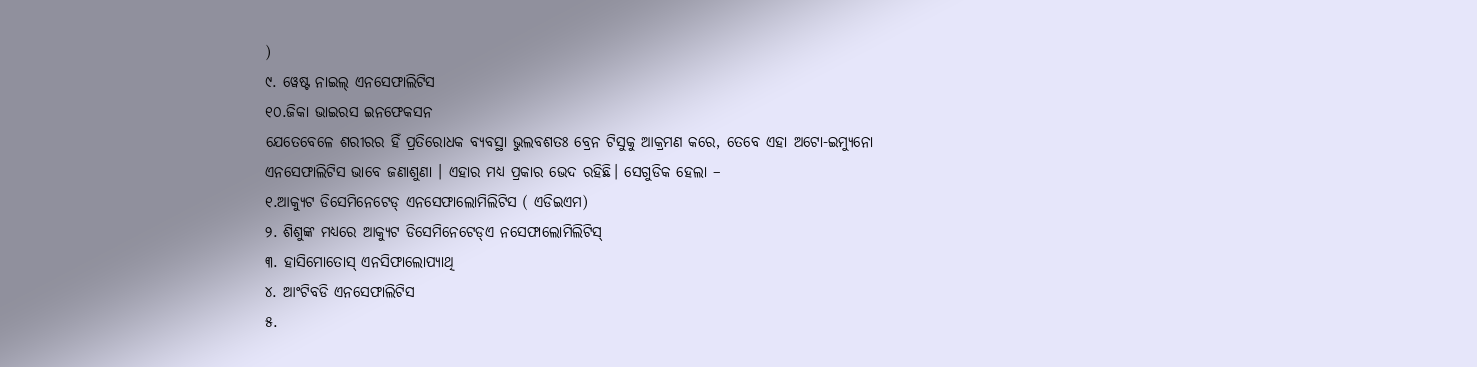)
୯. ୱେଷ୍ଟ ନାଇଲ୍ ଏନସେଫାଲିଟିସ
୧୦.ଜିକା ଭାଇରସ ଇନଫେକସନ
ଯେତେବେଳେ ଶରୀରର ହିଁ ପ୍ରତିରୋଧକ ବ୍ୟବସ୍ଥା ଭୁଲବଶତଃ ବ୍ରେନ ଟିସୁକୁ ଆକ୍ରମଣ କରେ, ତେବେ ଏହା ଅଟୋ-ଇମ୍ୟୁନୋ ଏନସେଫାଲିଟିସ ଭାବେ ଜଣାଶୁଣା । ଏହାର ମଧ୍ୟ ପ୍ରକାର ଭେଦ ରହିଛି। ସେଗୁଡିକ ହେଲା –
୧.ଆକ୍ୟୁଟ ଡିସେମିନେଟେଡ୍ ଏନସେଫାଲୋମିଲିଟିସ ( ଏଡିଇଏମ)
୨. ଶିଶୁଙ୍କ ମଧ୍ୟରେ ଆକ୍ୟୁଟ ଡିସେମିନେଟେଡ୍ଏ ନସେଫାଲୋମିଲିଟିସ୍
୩. ହାସିମୋତୋସ୍ ଏନସିଫାଲୋପ୍ୟାଥି
୪. ଆଂଟିବଡି ଏନସେଫାଲିଟିସ
୫.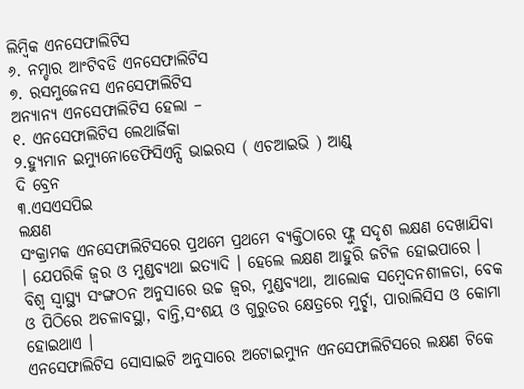ଲିମ୍ବିକ ଏନସେଫାଲିଟିସ
୬. ନମ୍ଡାର ଆଂଟିବଡି ଏନସେଫାଲିଟିସ
୭. ରସମୁଜେନସ ଏନସେଫାଲିଟିସ
ଅନ୍ୟାନ୍ୟ ଏନସେଫାଲିଟିସ ହେଲା –
୧. ଏନସେଫାଲିଟିସ ଲେଥାର୍ଜିକା
୨.ହ୍ୟୁମାନ ଇମ୍ୟୁନୋଡେଫିସିଏନ୍ସି ଭାଇରସ ( ଏଚଆଇଭି ) ଆଣ୍ଡ୍
ଦି ବ୍ରେନ
୩.ଏସଏସପିଇ
ଲକ୍ଷଣ
ସଂକ୍ରାମକ ଏନସେଫାଲିଟିସରେ ପ୍ରଥମେ ପ୍ରଥମେ ବ୍ୟକ୍ତିଠାରେ ଫ୍ଲୁ ସଦୃଶ ଲକ୍ଷଣ ଦେଖାଯିବା । ଯେପରିକି ଜ୍ବର ଓ ମୁଣ୍ଡବ୍ୟଥା ଇତ୍ୟାଦି । ହେଲେ ଲକ୍ଷଣ ଆହୁରି ଜଟିଳ ହୋଇପାରେ । ବିଶ୍ବ ସ୍ବାସ୍ଥ୍ୟ ସଂଙ୍ଗଠନ ଅନୁସାରେ ଉଚ୍ଚ ଜ୍ବର, ମୁଣ୍ଡବ୍ୟଥା, ଆଲୋକ ସମ୍ବେଦନଶୀଳତା, ବେକ ଓ ପିଠିରେ ଅଚଳାବସ୍ଥା, ବାନ୍ତି,ସଂଶୟ ଓ ଗୁରୁତର କ୍ଷେତ୍ରରେ ମୁର୍ଚ୍ଛା, ପାରାଲିସିସ ଓ କୋମା ହୋଇଥାଏ ।
ଏନସେଫାଲିଟିସ ସୋସାଇଟି ଅନୁସାରେ ଅଟୋଇମ୍ୟୁନ ଏନସେଫାଲିଟିସରେ ଲକ୍ଷଣ ଟିକେ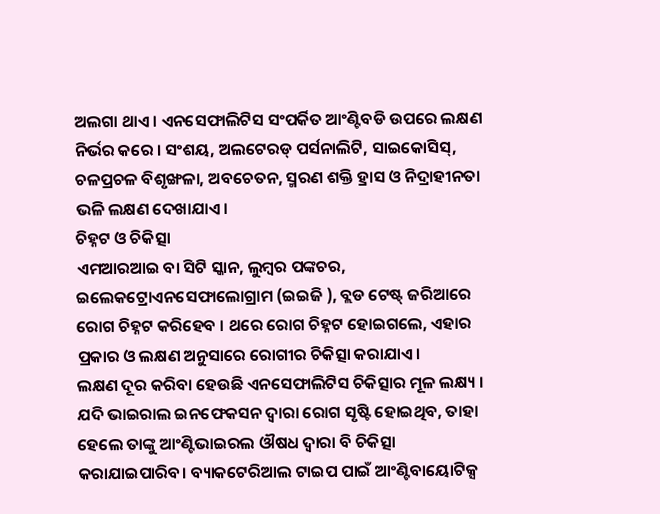ଅଲଗା ଥାଏ । ଏନସେଫାଲିଟିସ ସଂପର୍କିତ ଆଂଣ୍ଟିବଡି ଉପରେ ଲକ୍ଷଣ ନିର୍ଭର କରେ । ସଂଶୟ, ଅଲଟେରଡ୍ ପର୍ସନାଲିଟି, ସାଇକୋସିସ୍, ଚଳପ୍ରଚଳ ବିଶୃଙ୍ଖଳା, ଅବଚେତନ, ସ୍ମରଣ ଶକ୍ତି ହ୍ରାସ ଓ ନିଦ୍ରାହୀନତା ଭଳି ଲକ୍ଷଣ ଦେଖାଯାଏ।
ଚିହ୍ନଟ ଓ ଚିକିତ୍ସା
ଏମଆରଆଇ ବା ସିଟି ସ୍କାନ, ଲୁମ୍ବର ପଙ୍କଚର, ଇଲେକଟ୍ରୋଏନସେଫାଲୋଗ୍ରାମ (ଇଇଜି ), ବ୍ଲଡ ଟେଷ୍ଟ୍ ଜରିଆରେ ରୋଗ ଚିହ୍ନଟ କରିହେବ । ଥରେ ରୋଗ ଚିହ୍ନଟ ହୋଇଗଲେ, ଏହାର ପ୍ରକାର ଓ ଲକ୍ଷଣ ଅନୁସାରେ ରୋଗୀର ଚିକିତ୍ସା କରାଯାଏ।
ଲକ୍ଷଣ ଦୂର କରିବା ହେଉଛି ଏନସେଫାଲିଟିସ ଚିକିତ୍ସାର ମୂଳ ଲକ୍ଷ୍ୟ । ଯଦି ଭାଇରାଲ ଇନଫେକସନ ଦ୍ବାରା ରୋଗ ସୃଷ୍ଟି ହୋଇଥିବ, ତାହା ହେଲେ ତାଙ୍କୁ ଆଂଣ୍ଟିଭାଇରଲ ଔଷଧ ଦ୍ବାରା ବି ଚିକିତ୍ସା କରାଯାଇପାରିବ। ବ୍ୟାକଟେରିଆଲ ଟାଇପ ପାଇଁ ଆଂଣ୍ଟିବାୟୋଟିକ୍ସ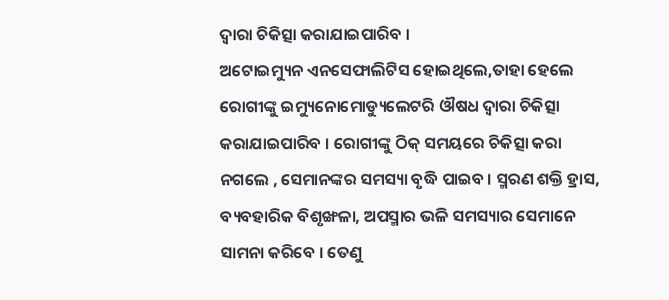ଦ୍ବାରା ଚିକିତ୍ସା କରାଯାଇପାରିବ ।
ଅଟୋଇମ୍ୟୁନ ଏନସେଫାଲିଟିସ ହୋଇଥିଲେ,ତାହା ହେଲେ ରୋଗୀଙ୍କୁ ଇମ୍ୟୁନୋମୋଡ୍ୟୁଲେଟରି ଔଷଧ ଦ୍ବାରା ଚିକିତ୍ସା କରାଯାଇପାରିବ । ରୋଗୀଙ୍କୁ ଠିକ୍ ସମୟରେ ଚିକିତ୍ସା କରା ନଗଲେ , ସେମାନଙ୍କର ସମସ୍ୟା ବୃଦ୍ଧି ପାଇବ । ସ୍ମରଣ ଶକ୍ତି ହ୍ରାସ, ବ୍ୟବହାରିକ ବିଶୃଙ୍ଖଳା, ଅପସ୍ମାର ଭଳି ସମସ୍ୟାର ସେମାନେ ସାମନା କରିବେ । ତେଣୁ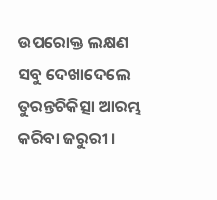ଉପରୋକ୍ତ ଲକ୍ଷଣ ସବୁ ଦେଖାଦେଲେ ତୁରନ୍ତଚିକିତ୍ସା ଆରମ୍ଭ କରିବା ଜରୁରୀ ।